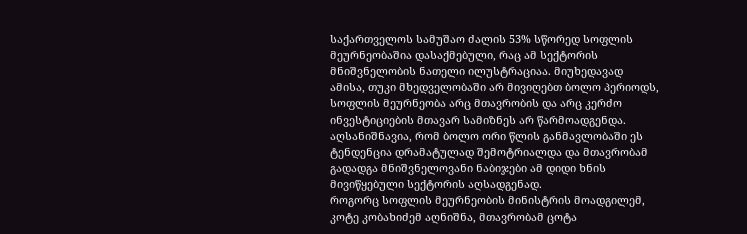საქართველოს სამუშაო ძალის 53% სწორედ სოფლის მეურნეობაშია დასაქმებული, რაც ამ სექტორის მნიშვნელობის ნათელი ილუსტრაციაა. მიუხედავად ამისა, თუკი მხედველობაში არ მივიღებთ ბოლო პერიოდს, სოფლის მეურნეობა არც მთავრობის და არც კერძო ინვესტიციების მთავარ სამიზნეს არ წარმოადგენდა. აღსანიშნავია, რომ ბოლო ორი წლის განმავლობაში ეს ტენდენცია დრამატულად შემოტრიალდა და მთავრობამ გადადგა მნიშვნელოვანი ნაბიჯები ამ დიდი ხნის მივიწყებული სექტორის აღსადგენად.
როგორც სოფლის მეურნეობის მინისტრის მოადგილემ, კოტე კობახიძემ აღნიშნა, მთავრობამ ცოტა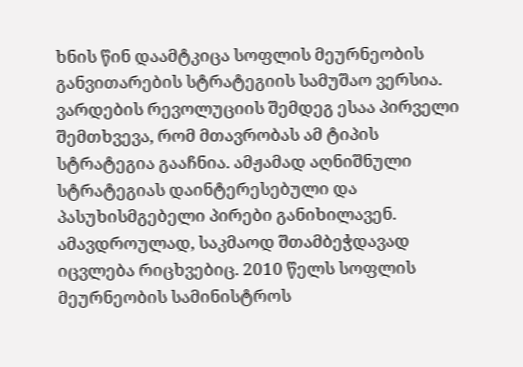ხნის წინ დაამტკიცა სოფლის მეურნეობის განვითარების სტრატეგიის სამუშაო ვერსია. ვარდების რევოლუციის შემდეგ ესაა პირველი შემთხვევა, რომ მთავრობას ამ ტიპის სტრატეგია გააჩნია. ამჟამად აღნიშნული სტრატეგიას დაინტერესებული და პასუხისმგებელი პირები განიხილავენ.
ამავდროულად, საკმაოდ შთამბეჭდავად იცვლება რიცხვებიც. 2010 წელს სოფლის მეურნეობის სამინისტროს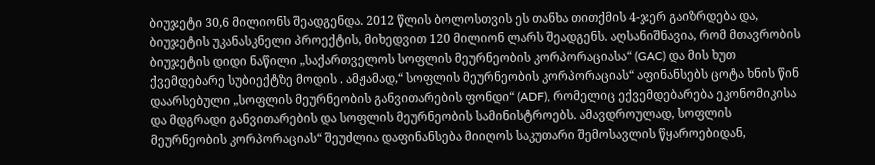ბიუჯეტი 30,6 მილიონს შეადგენდა. 2012 წლის ბოლოსთვის ეს თანხა თითქმის 4-ჯერ გაიზრდება და, ბიუჯეტის უკანასკნელი პროექტის, მიხედვით 120 მილიონ ლარს შეადგენს. აღსანიშნავია, რომ მთავრობის ბიუჯეტის დიდი ნაწილი „საქართველოს სოფლის მეურნეობის კორპორაციასა“ (GAC) და მის ხუთ ქვემდებარე სუბიექტზე მოდის . ამჟამად,“ სოფლის მეურნეობის კორპორაციას“ აფინანსებს ცოტა ხნის წინ დაარსებული „სოფლის მეურნეობის განვითარების ფონდი“ (ADF), რომელიც ექვემდებარება ეკონომიკისა და მდგრადი განვითარების და სოფლის მეურნეობის სამინისტროებს. ამავდროულად, სოფლის მეურნეობის კორპორაციას“ შეუძლია დაფინანსება მიიღოს საკუთარი შემოსავლის წყაროებიდან,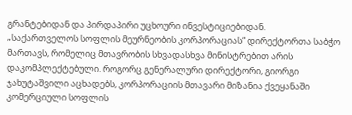გრანტებიდან და პირდაპირი უცხოური ინვესტიციებიდან.
„საქართველოს სოფლის მეურნეობის კორპორაციას“ დირექტორთა საბჭო მართავს, რომელიც მთავრობის სხვადასხვა მინისტრებით არის დაკომპლექტებული. როგორც გენერალური დირექტორი, გიორგი ჯახუტაშვილი აცხადებს, კორპორაციის მთავარი მიზანია ქვეყანაში კომერციული სოფლის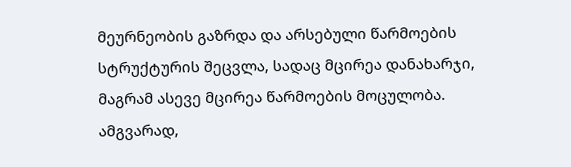მეურნეობის გაზრდა და არსებული წარმოების სტრუქტურის შეცვლა, სადაც მცირეა დანახარჯი, მაგრამ ასევე მცირეა წარმოების მოცულობა. ამგვარად,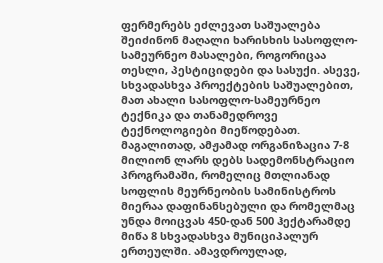ფერმერებს ეძლევათ საშუალება შეიძინონ მაღალი ხარისხის სასოფლო-სამეურნეო მასალები, როგორიცაა თესლი, პესტიციდები და სასუქი. ასევე, სხვადასხვა პროექტების საშუალებით, მათ ახალი სასოფლო-სამეურნეო ტექნიკა და თანამედროვე ტექნოლოგიები მიეწოდებათ.
მაგალითად, ამჟამად ორგანიზაცია 7-8 მილიონ ლარს დებს სადემონსტრაციო პროგრამაში, რომელიც მთლიანად სოფლის მეურნეობის სამინისტროს მიერაა დაფინანსებული და რომელმაც უნდა მოიცვას 450-დან 500 ჰექტარამდე მიწა 8 სხვადასხვა მუნიციპალურ ერთეულში. ამავდროულად,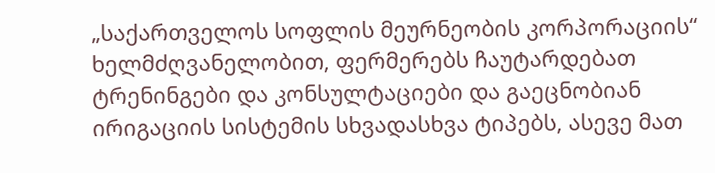„საქართველოს სოფლის მეურნეობის კორპორაციის“ ხელმძღვანელობით, ფერმერებს ჩაუტარდებათ ტრენინგები და კონსულტაციები და გაეცნობიან ირიგაციის სისტემის სხვადასხვა ტიპებს, ასევე მათ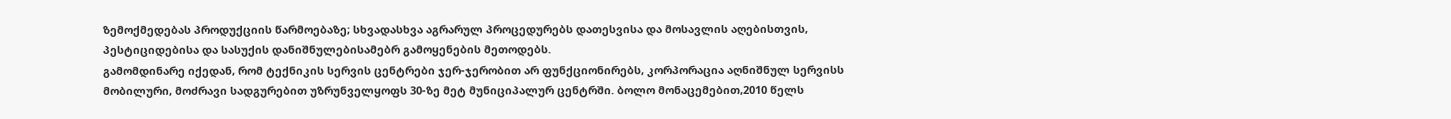ზემოქმედებას პროდუქციის წარმოებაზე; სხვადასხვა აგრარულ პროცედურებს დათესვისა და მოსავლის აღებისთვის, პესტიციდებისა და სასუქის დანიშნულებისამებრ გამოყენების მეთოდებს.
გამომდინარე იქედან, რომ ტექნიკის სერვის ცენტრები ჯერ-ჯერობით არ ფუნქციონირებს, კორპორაცია აღნიშნულ სერვისს მობილური, მოძრავი სადგურებით უზრუნველყოფს 30-ზე მეტ მუნიციპალურ ცენტრში. ბოლო მონაცემებით,2010 წელს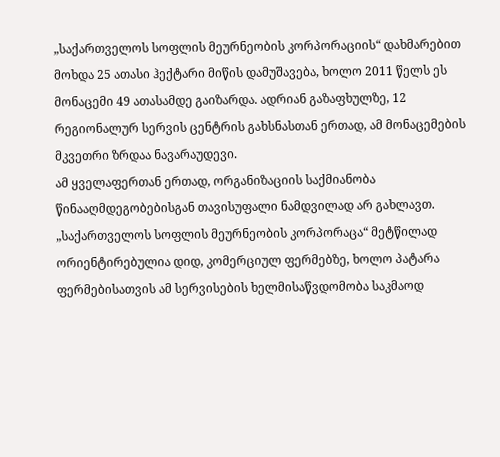„საქართველოს სოფლის მეურნეობის კორპორაციის“ დახმარებით მოხდა 25 ათასი ჰექტარი მიწის დამუშავება, ხოლო 2011 წელს ეს მონაცემი 49 ათასამდე გაიზარდა. ადრიან გაზაფხულზე, 12 რეგიონალურ სერვის ცენტრის გახსნასთან ერთად, ამ მონაცემების მკვეთრი ზრდაა ნავარაუდევი.
ამ ყველაფერთან ერთად, ორგანიზაციის საქმიანობა წინააღმდეგობებისგან თავისუფალი ნამდვილად არ გახლავთ. „საქართველოს სოფლის მეურნეობის კორპორაცა“ მეტწილად ორიენტირებულია დიდ, კომერციულ ფერმებზე, ხოლო პატარა ფერმებისათვის ამ სერვისების ხელმისაწვდომობა საკმაოდ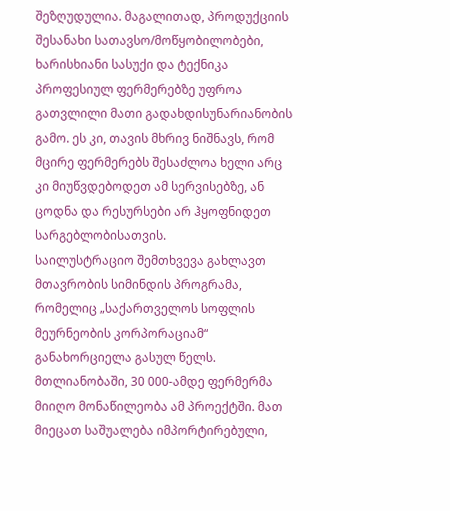შეზღუდულია. მაგალითად, პროდუქციის შესანახი სათავსო/მოწყობილობები, ხარისხიანი სასუქი და ტექნიკა პროფესიულ ფერმერებზე უფროა გათვლილი მათი გადახდისუნარიანობის გამო. ეს კი, თავის მხრივ ნიშნავს, რომ მცირე ფერმერებს შესაძლოა ხელი არც კი მიუწვდებოდეთ ამ სერვისებზე, ან ცოდნა და რესურსები არ ჰყოფნიდეთ სარგებლობისათვის.
საილუსტრაციო შემთხვევა გახლავთ მთავრობის სიმინდის პროგრამა, რომელიც „საქართველოს სოფლის მეურნეობის კორპორაციამ“ განახორციელა გასულ წელს. მთლიანობაში, 30 000-ამდე ფერმერმა მიიღო მონაწილეობა ამ პროექტში. მათ მიეცათ საშუალება იმპორტირებული,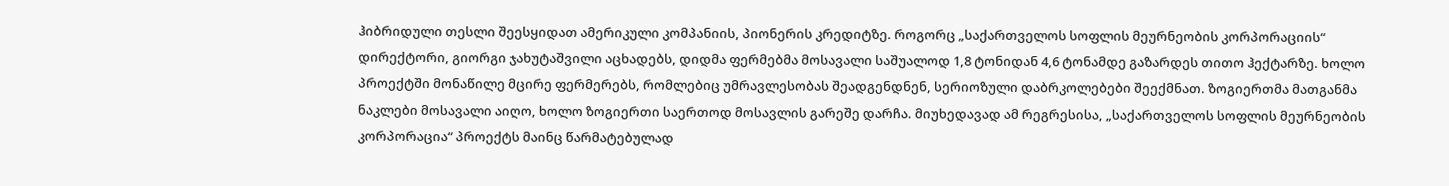ჰიბრიდული თესლი შეესყიდათ ამერიკული კომპანიის, პიონერის კრედიტზე. როგორც „საქართველოს სოფლის მეურნეობის კორპორაციის“ დირექტორი, გიორგი ჯახუტაშვილი აცხადებს, დიდმა ფერმებმა მოსავალი საშუალოდ 1,8 ტონიდან 4,6 ტონამდე გაზარდეს თითო ჰექტარზე. ხოლო პროექტში მონაწილე მცირე ფერმერებს, რომლებიც უმრავლესობას შეადგენდნენ, სერიოზული დაბრკოლებები შეექმნათ. ზოგიერთმა მათგანმა ნაკლები მოსავალი აიღო, ხოლო ზოგიერთი საერთოდ მოსავლის გარეშე დარჩა. მიუხედავად ამ რეგრესისა, „საქართველოს სოფლის მეურნეობის კორპორაცია“ პროექტს მაინც წარმატებულად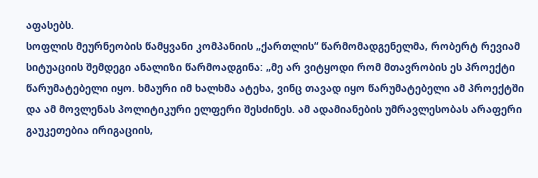აფასებს.
სოფლის მეურნეობის წამყვანი კომპანიის „ქართლის“ წარმომადგენელმა, რობერტ რევიამ სიტუაციის შემდეგი ანალიზი წარმოადგინა: „მე არ ვიტყოდი რომ მთავრობის ეს პროექტი წარუმატებელი იყო. ხმაური იმ ხალხმა ატეხა, ვინც თავად იყო წარუმატებელი ამ პროექტში და ამ მოვლენას პოლიტიკური ელფერი შესძინეს. ამ ადამიანების უმრავლესობას არაფერი გაუკეთებია ირიგაციის,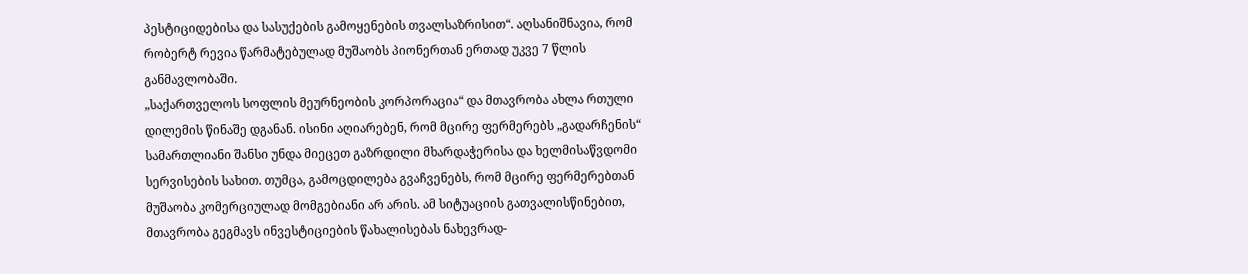პესტიციდებისა და სასუქების გამოყენების თვალსაზრისით“. აღსანიშნავია, რომ რობერტ რევია წარმატებულად მუშაობს პიონერთან ერთად უკვე 7 წლის განმავლობაში.
„საქართველოს სოფლის მეურნეობის კორპორაცია“ და მთავრობა ახლა რთული დილემის წინაშე დგანან. ისინი აღიარებენ, რომ მცირე ფერმერებს „გადარჩენის“ სამართლიანი შანსი უნდა მიეცეთ გაზრდილი მხარდაჭერისა და ხელმისაწვდომი სერვისების სახით. თუმცა, გამოცდილება გვაჩვენებს, რომ მცირე ფერმერებთან მუშაობა კომერციულად მომგებიანი არ არის. ამ სიტუაციის გათვალისწინებით, მთავრობა გეგმავს ინვესტიციების წახალისებას ნახევრად-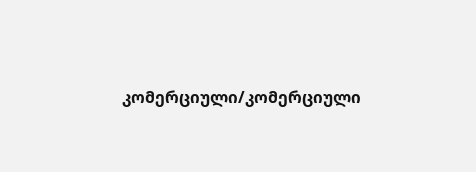კომერციული/კომერციული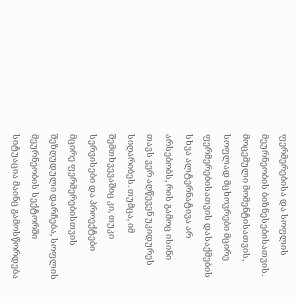ფერმერებისა და სოფლის მეურნეობის ბიზნესებისათვის.
მოცემული მომენტისათვის, სოფლად მცხოვრები მცირე ფერმერებისათვის დასაქმების სხვა ალტერნატივა არ არსებობს, რის გამოც ისინი თავს ვერ აღწევენ უკიდურეს სიღარიბეს. თუმცა, იმ შემთხვევაშიც კი, თუკი სერვისები და პროექტები მცირე ფერმერებისთვის შეზღუდული დარჩება, სოფლის მეურნეობის სექტორში სიტუაცია მაინც გამოსწორდება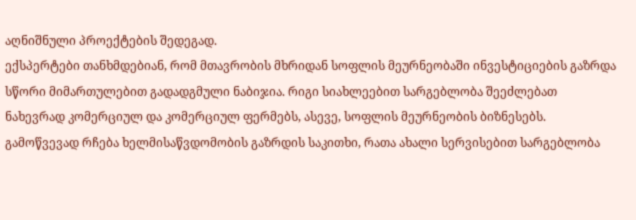აღნიშნული პროექტების შედეგად.
ექსპერტები თანხმდებიან, რომ მთავრობის მხრიდან სოფლის მეურნეობაში ინვესტიციების გაზრდა სწორი მიმართულებით გადადგმული ნაბიჯია. რიგი სიახლეებით სარგებლობა შეეძლებათ ნახევრად კომერციულ და კომერციულ ფერმებს, ასევე, სოფლის მეურნეობის ბიზნესებს. გამოწვევად რჩება ხელმისაწვდომობის გაზრდის საკითხი, რათა ახალი სერვისებით სარგებლობა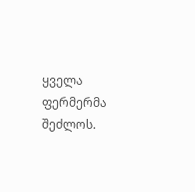ყველა ფერმერმა შეძლოს.